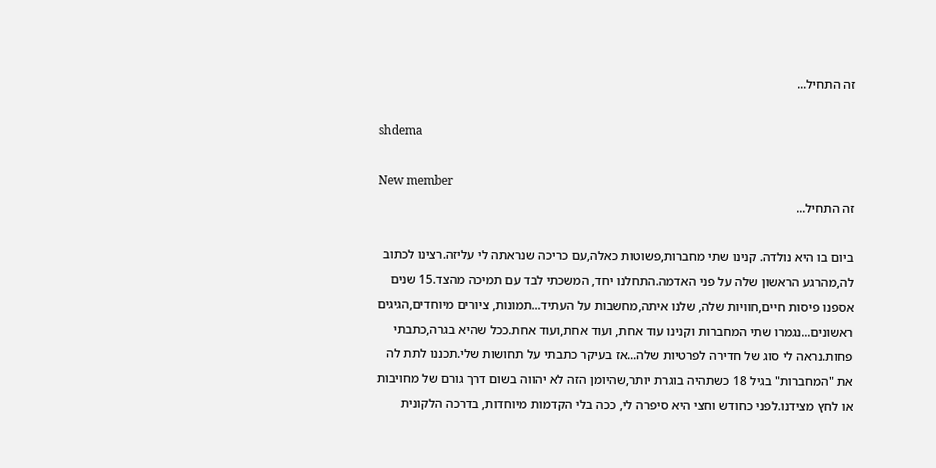זה התחיל...

shdema

New member
זה התחיל...

ביום בו היא נולדה. קנינו שתי מחברות,פשוטות כאלה,עם כריכה שנראתה לי עליזה.רצינו לכתוב לה,מהרגע הראשון שלה על פני האדמה.התחלנו יחד, המשכתי לבד עם תמיכה מהצד.15 שנים אספנו פיסות חיים,חוויות שלה, שלנו איתה,מחשבות על העתיד...תמונות, ציורים מיוחדים,הגיגים ראשונים...נגמרו שתי המחברות וקנינו עוד אחת, ועוד אחת,ועוד אחת.ככל שהיא בגרה,כתבתי פחות.נראה לי סוג של חדירה לפרטיות שלה...אז בעיקר כתבתי על תחושות שלי.תכננו לתת לה את "המחברות" בגיל 18 כשתהיה בוגרת יותר,שהיומן הזה לא יהווה בשום דרך גורם של מחויבות או לחץ מצידנו.לפני כחודש וחצי היא סיפרה לי, ככה בלי הקדמות מיוחדות, בדרכה הלקונית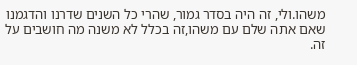משהו.ולי, זה היה בסדר גמור, שהרי כל השנים שדרנו והדגמנו שאם אתה שלם עם משהו,זה בכלל לא משנה מה חושבים על זה.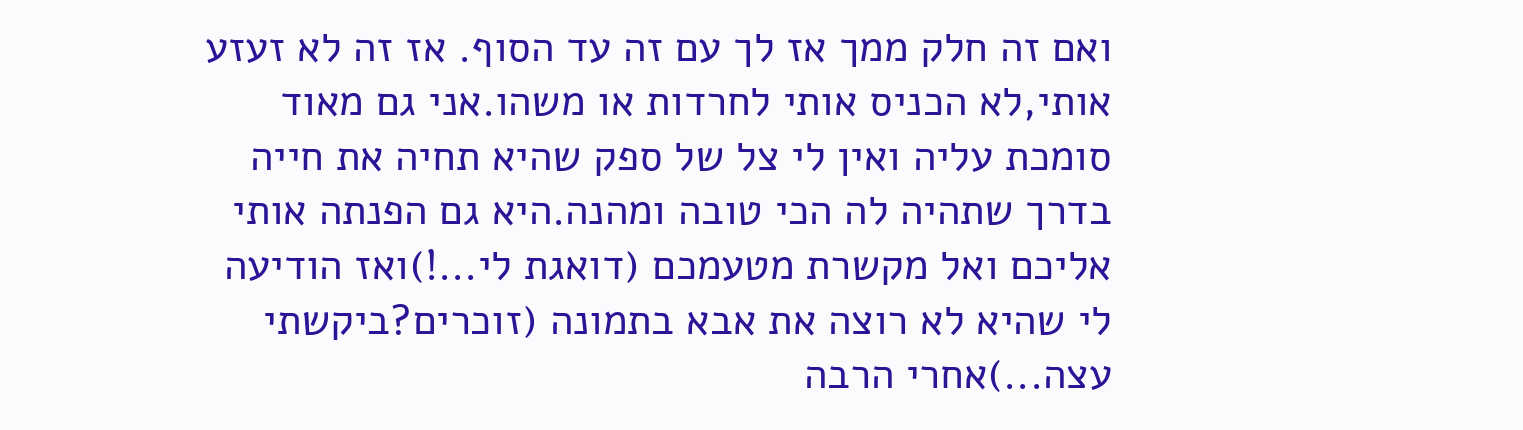ואם זה חלק ממך אז לך עם זה עד הסוף. אז זה לא זעזע אותי,לא הכניס אותי לחרדות או משהו.אני גם מאוד סומכת עליה ואין לי צל של ספק שהיא תחיה את חייה בדרך שתהיה לה הכי טובה ומהנה.היא גם הפנתה אותי אליכם ואל מקשרת מטעמכם (דואגת לי...!)ואז הודיעה לי שהיא לא רוצה את אבא בתמונה (זוכרים?ביקשתי עצה...)אחרי הרבה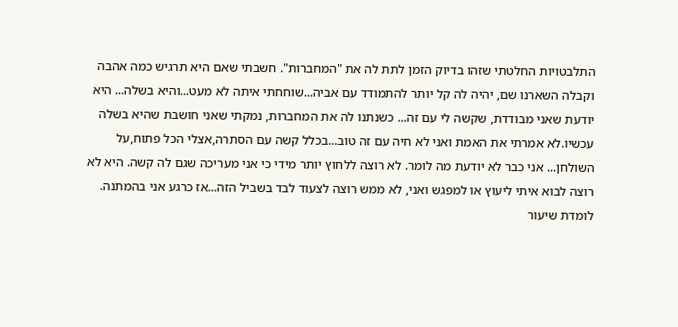התלבטויות החלטתי שזהו בדיוק הזמן לתת לה את "המחברות". חשבתי שאם היא תרגיש כמה אהבה וקבלה השארנו שם, יהיה לה קל יותר להתמודד עם אביה...שוחחתי איתה לא מעט...והיא בשלה... היא יודעת שאני מבודדת, שקשה לי עם זה... כשנתנו לה את המחברות, נמקתי שאני חושבת שהיא בשלה עכשיו.לא אמרתי את האמת ואני לא חיה עם זה טוב...בכלל קשה עם הסתרה,אצלי הכל פתוח,על השולחן... אני כבר לא יודעת מה לומר. לא רוצה ללחוץ יותר מידי כי אני מעריכה שגם לה קשה. היא לא רוצה לבוא איתי ליעוץ או למפגש ואני, לא ממש רוצה לצעוד לבד בשביל הזה...אז כרגע אני בהמתנה. לומדת שיעור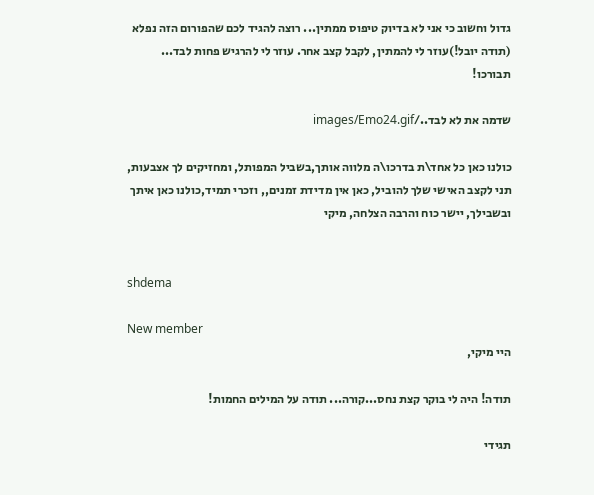גדול וחשוב כי אני לא בדיוק טיפוס ממתין... רוצה להגיד לכם שהפורום הזה נפלא (תודה יובל!)עוזר לי להמתין, לקבל קצב אחר. עוזר לי להרגיש פחות לבד... תבורכו!

שדמה את לא לבד../images/Emo24.gif

כולנו כאן כל אחד\ת בדרכו\ה מלווה אותך,בשביל המפותל, ומחזיקים לך אצבעות, תני לקצב האישי שלך להוביל, כאן אין מדידת זמנים,, וזכרי תמיד,כולנו כאן איתך ובשבילך, יישר כוח והרבה הצלחה, מיקי


shdema

New member
היי מיקי,

תודה! היה לי בוקר קצת נחס...קורה... תודה על המילים החמות!

תגידי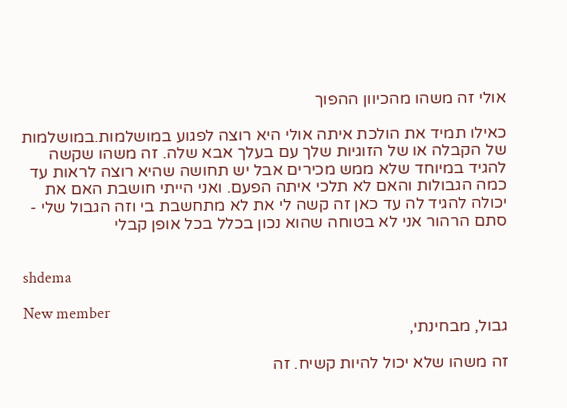אולי זה משהו מהכיוון ההפוך

כאילו תמיד את הולכת איתה אולי היא רוצה לפגוע במושלמות.במושלמות של הקבלה או של הזוגיות שלך עם בעלך אבא שלה. זה משהו שקשה להגיד במיוחד שלא ממש מכירים אבל יש תחושה שהיא רוצה לראות עד כמה הגבולות והאם לא תלכי איתה הפעם. ואני הייתי חושבת האם את יכולה להגיד לה עד כאן זה קשה לי את לא מתחשבת בי וזה הגבול שלי - סתם הרהור אני לא בטוחה שהוא נכון בכלל בכל אופן קבלי


shdema

New member
גבול, מבחינתי,

זה משהו שלא יכול להיות קשיח. זה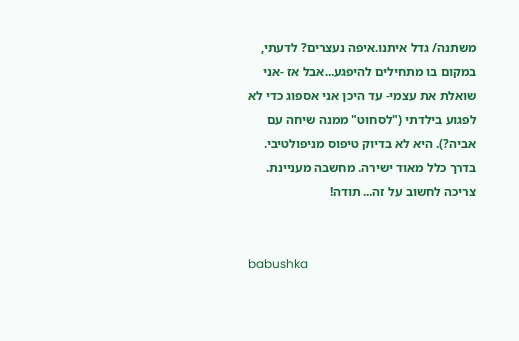משתנה/ גדל איתנו.איפה נעצרים? לדעתי, במקום בו מתחילים להיפגע...אבל אז -אני שואלת את עצמי- עד היכן אני אספוג כדי לא לפגוע בילדתי ("לסחוט" ממנה שיחה עם אביה?). היא לא בדיוק טיפוס מניפולטיבי. בדרך כלל מאוד ישירה. מחשבה מעניינת. צריכה לחשוב על זה... תודה!


babushka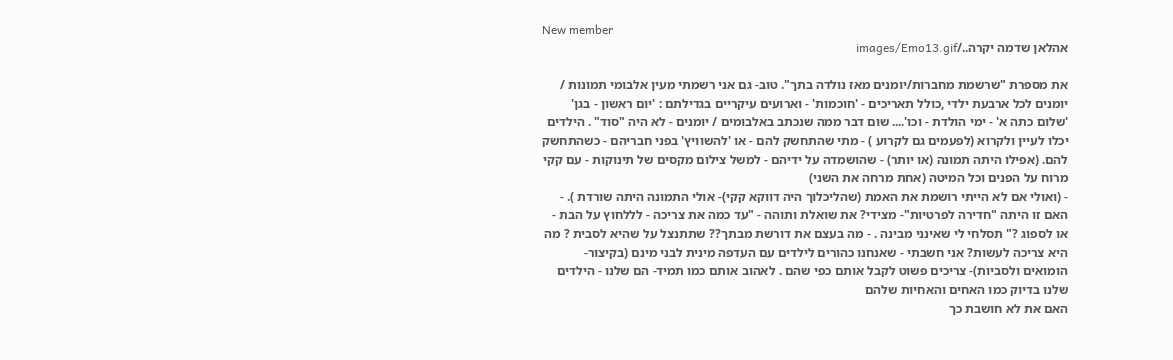New member
אהלאן שדמה יקרה../images/Emo13.gif

את מספרת "שרשמת מחברות/יומנים מאז נולדה בתך". טוב- גם אני רשמתי מעין אלבומי תמונות / יומנים לכל ארבעת ילדי ,כולל תאריכים - 'חוכמות' - וארועים עיקריים בגדילתם : 'יום ראשון - בגן' 'שלום כתה א' - ימי הולדת - וכו'.... שום דבר ממה שנכתב באלבומים / יומנים - לא היה "סוד" . הילדים יכלו לעיין ולקרוא (לפעמים גם לקרוע ) - מתי שהתחשק להם - או 'להשוויץ' בפני חבריהם - כשהתחשק להם. (אפילו היתה תמונה (או יותר) - שהושמדה על ידיהם - למשל צילום מקסים של תינוקות - עם קקי מרוח על הפנים וכל המיטה (אחת מרחה את השני)
- (ואולי אם לא הייתי רושמת את האמת (שהליכלוך היה דווקא קקי)- אולי התמונה היתה שורדת ). - האם זו היתה "חדירה לפרטיות"- מצידי? את שואלת ותוהה - "עד כמה את צריכה - לללחוץ על הבת - או לספוג ?" תסלחי לי שאינני מבינה . - מה בעצם את דורשת מבתך?? שתתנצל על שהיא לסבית ? מה היא צריכה לעשות? אני חשבתי - שאנחנו כהורים לילדים עם העדפה מינית לבני מינם (בקיצור- הומואים ולסביות)- צריכים פשוט לקבל אותם כפי שהם . לאהוב אותם כמו תמיד- הם שלנו - הילדים שלנו בדיוק כמו האחים והאחיות שלהם
האם את לא חושבת כך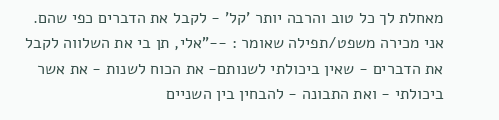מאחלת לך כל טוב והרבה יותר 'קל' - לקבל את הדברים כפי שהם. אני מכירה משפט/תפילה שאומר : --"אלי, תן בי את השלווה לקבל את הדברים - שאין ביכולתי לשנותם- את הכוח לשנות - את אשר ביכולתי - ואת התבונה - להבחין בין השניים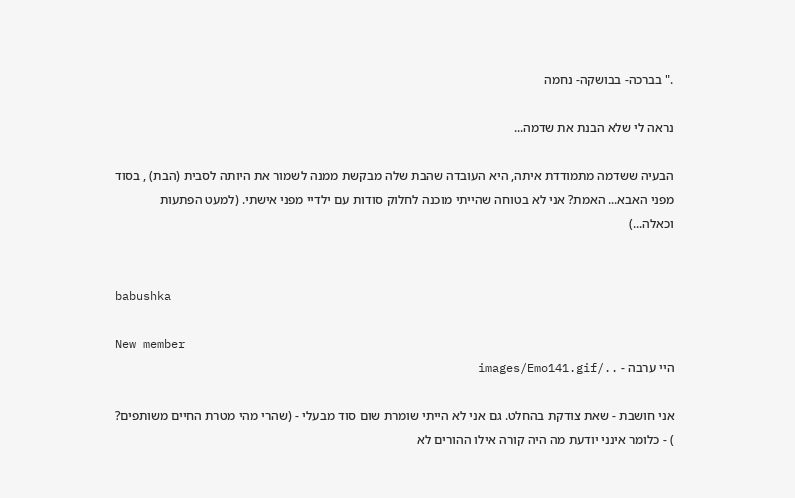." בברכה- בבושקה- נחמה

נראה לי שלא הבנת את שדמה...

הבעיה ששדמה מתמודדת איתה, היא העובדה שהבת שלה מבקשת ממנה לשמור את היותה לסבית (הבת) , בסוד מפני האבא... האמת? אני לא בטוחה שהייתי מוכנה לחלוק סודות עם ילדיי מפני אישתי. (למעט הפתעות וכאלה...)


babushka

New member
היי ערבה - ../images/Emo141.gif

אני חושבת - שאת צודקת בהחלט. גם אני לא הייתי שומרת שום סוד מבעלי - (שהרי מהי מטרת החיים משותפים? ) - כלומר אינני יודעת מה היה קורה אילו ההורים לא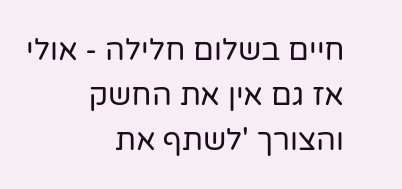חיים בשלום חלילה - אולי אז גם אין את החשק והצורך 'לשתף את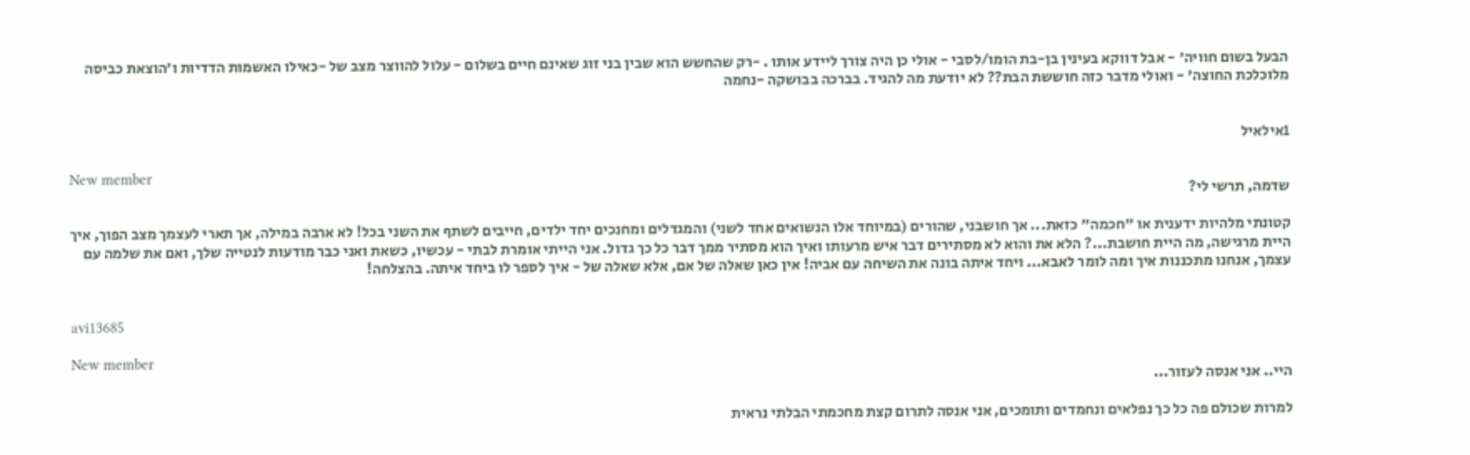הבעל בשום חוויה' - אבל דווקא בעינין בן-בת הומו/לסבי - אולי כן היה צורך ליידע אותו . -רק שהחשש הוא שבין בני זוג שאינם חיים בשלום - עלול להווצר מצב של -כאילו האשמות הדדיות ו'הוצאת כביסה מלוכלכת החוצה' - ואולי מדבר כזה חוששת הבת?? לא יודעת מה להגיד. בברכה בבושקה -נחמה


1אילאיל

New member
שדמה, תרשי לי?

קטונתי מלהיות ידענית או "חכמה" כזאת... אך חושבני, שהורים (במיוחד אלו הנשואים אחד לשני) והמגדלים ומחנכים יחד ילדים, חייבים לשתף את השני בכל! לא ארבה במילה, אך תארי לעצמך מצב הפוך, איך היית מרגישה, מה היית חושבת...? הלא את והוא לא מסתירים דבר איש מרעותו ואיך הוא מסתיר ממך דבר כל כך גדול. אני הייתי אומרת לבתי - עכשיו, כשאת ואני כבר מודעות לנטייה שלך, ואם את שלמה עם עצמך, אנחנו מתכננות איך ומה לומר לאבא... ויחד איתה בונה את השיחה עם אביה! אין כאן שאלה של אם, אלא שאלה של - איך לספר לו ביחד איתה. בהצלחה!


avi13685

New member
היי.. אני אנסה לעזור...

למרות שכולם פה כל כך נפלאים ונחמדים ותומכים, אני אנסה לתרום קצת מחכמתי הבלתי נראית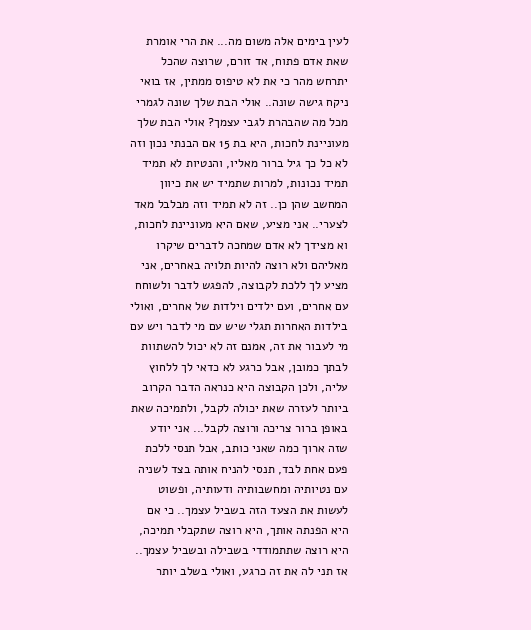לעין בימים אלה משום מה... את הרי אומרת שאת אדם פתוח, אד זורם, שרוצה שהכל יתרחש מהר כי את לא טיפוס ממתין, אז בואי ניקח גישה שונה.. אולי הבת שלך שונה לגמרי מכל מה שהבהרת לגבי עצמך? אולי הבת שלך מעוניינת לחכות, היא בת 15 אם הבנתי נכון וזה לא כל כך גיל ברור מאליו, והנטיות לא תמיד תמיד נכונות, למרות שתמיד יש את כיוון המחשב שהן כן.. זה לא תמיד וזה מבלבל מאד לצערי.. אני מציע, שאם היא מעוניינת לחכות, וא מצידך לא אדם שמחכה לדברים שיקרו מאליהם ולא רוצה להיות תלויה באחרים, אני מציע לך ללכת לקבוצה, להפגש לדבר ולשוחח עם אחרים, ועם ילדים וילדות של אחרים, ואולי בילדות האחרות תגלי שיש עם מי לדבר ויש עם מי לעבור את זה, אמנם זה לא יכול להשתוות לבתך כמובן, אבל כרגע לא כדאי לך ללחוץ עליה, ולכן הקבוצה היא כנראה הדבר הקרוב ביותר לעזרה שאת יכולה לקבל, ולתמיכה שאת באופן ברור צריכה ורוצה לקבל... אני יודע שזה ארוך כמה שאני כותב, אבל תנסי ללכת פעם אחת לבד, תנסי להניח אותה בצד לשניה עם נטיותיה ומחשבותיה ודעותיה, ופשוט לעשות את הצעד הזה בשביל עצמך.. כי אם היא הפנתה אותך, היא רוצה שתקבלי תמיכה, היא רוצה שתתמודדי בשבילה ובשביל עצמך.. אז תני לה את זה כרגע, ואולי בשלב יותר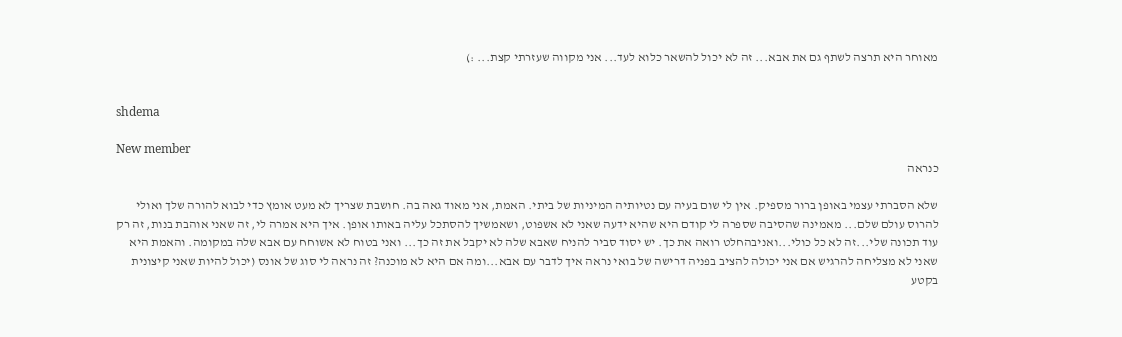מאוחר היא תרצה לשתף גם את אבא... זה לא יכול להשאר כלוא לעד... אני מקווה שעזרתי קצת... :)


shdema

New member
כנראה

שלא הסברתי עצמי באופן ברור מספיק. אין לי שום בעיה עם נטיותיה המיניות של ביתי. האמת, אני מאוד גאה בה. חושבת שצריך לא מעט אומץ כדי לבוא להורה שלך ואולי להרוס עולם שלם... מאמינה שהסיבה שספרה לי קודם היא שהיא ידעה שאני לא אשפוט, ושאמשיך להסתכל עליה באותו אופן. איך היא אמרה לי, זה שאני אוהבת בנות, זה רק עוד תכונה שלי...זה לא כל כולי...ואניבהחלט רואה את כך. יש יסוד סביר להניח שאבא שלה לא יקבל את זה כך... ואני בטוח לא אשוחח עם אבא שלה במקומה. והאמת היא שאני לא מצליחה להרגיש אם אני יכולה להציב בפניה דרישה של בואי נראה איך לדבר עם אבא...ומה אם היא לא מוכנה? זה נראה לי סוג של אונס (יכול להיות שאני קיצונית בקטע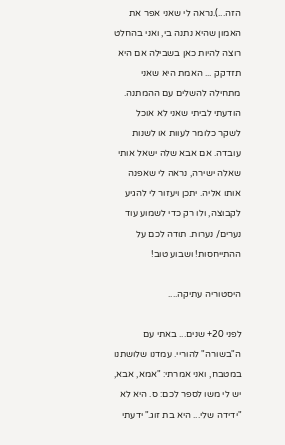הזה...).נראה לי שאני אפר את האמון שהיא נתנה בי, ואני בהחלט רוצה להיות כאן בשבילה אם היא תזדקק ... האמת היא שאני מתחילה להשלים עם ההמתנה. הודעתי לביתי שאני לא אוכל לשקר כלומר לעוות או לשנות עובדה. אם אבא שלה ישאל אותי שאלה ישירה, נראה לי שאפנה אותו אליה. יתכן ויעזור לי להגיע לקבוצה, ולו רק כדי לשמוע עוד נערים/ נערות. תודה לכם על ההתייחסות! ושבוע טוב!

היסטוריה עתיקה....

לפני 20+ שנים... באתי עם ה"בשורה" להוריי. עמדנו שלושתנו במטבח, ואני אמרתי: "אמא, אבא, יש לי משו לספר לכם: ס. היא לא "ידידה שלי... היא בת זוג." ידעתי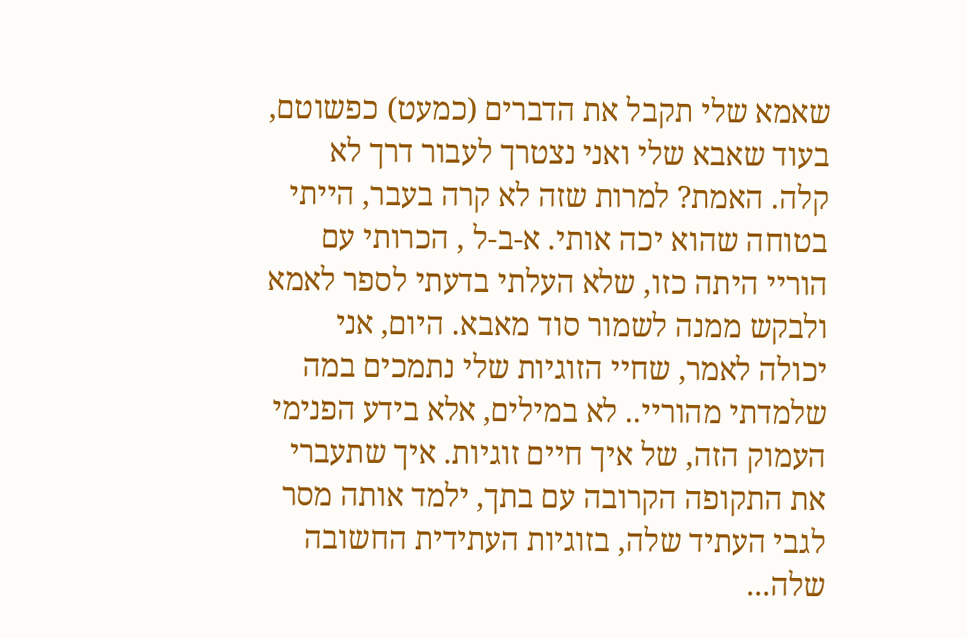שאמא שלי תקבל את הדברים (כמעט) כפשוטם, בעוד שאבא שלי ואני נצטרך לעבור דרך לא קלה. האמת? למרות שזה לא קרה בעבר, הייתי בטוחה שהוא יכה אותי. א-ב-ל , הכרותי עם הוריי היתה כזו, שלא העלתי בדעתי לספר לאמא ולבקש ממנה לשמור סוד מאבא. היום, אני יכולה לאמר, שחיי הזוגיות שלי נתמכים במה שלמדתי מהוריי.. לא במילים, אלא בידע הפנימי העמוק הזה, של איך חיים זוגיות. איך שתעברי את התקופה הקרובה עם בתך, ילמד אותה מסר לגבי העתיד שלה, בזוגיות העתידית החשובה שלה...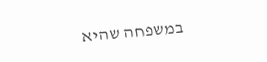במשפחה שהיא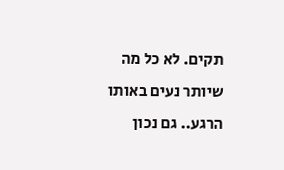תקים. לא כל מה שיותר נעים באותו הרגע.. גם נכון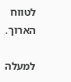לטווח הארוך.

למעלה